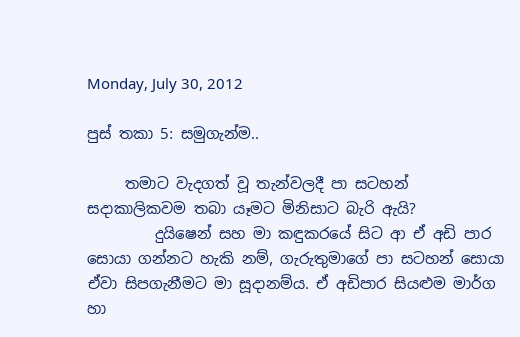Monday, July 30, 2012

පුස් තකා 5: සමුගැන්ම..

     තමාට වැදගත් වූ තැන්වලදී පා සටහන් සදාකාලිකවම තබා යෑමට මිනිසාට බැරි ඇයි?
         දුයිෂෙන් සහ මා කඳුකරයේ සිට ආ ඒ අඩි පාර සොයා ගන්නට හැකි නම්, ගැරුතුමාගේ පා සටහන් සොයා ඒවා සිපගැනීමට මා සූදානම්ය. ඒ අඩිපාර සියළුම මාර්ග හා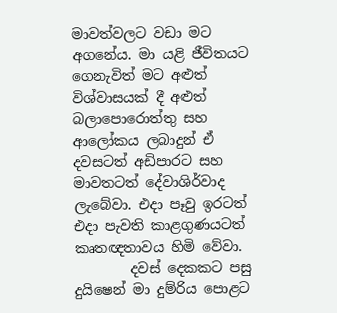මාවත්වලට වඩා මට අගනේය. මා යළි ජීවිතයට ගෙනැවිත් මට අළුත් විශ්වාසයක් දී අළුත් බලාපොරොත්තු සහ ආලෝකය ලබාදුන් ඒ දවසටත් අඩිපාරට සහ මාවතටත් දේවාශිර්වාද ලැබේවා. එදා පෑවු ඉරටත් එදා පැවති කාළගුණයටත් කෘතඥතාවය හිමි වේවා.
        දවස් දෙකකට පසු දුයිෂෙන් මා දුම්රිය පොළට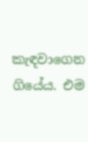කැඳවාගෙන ගියේය. එම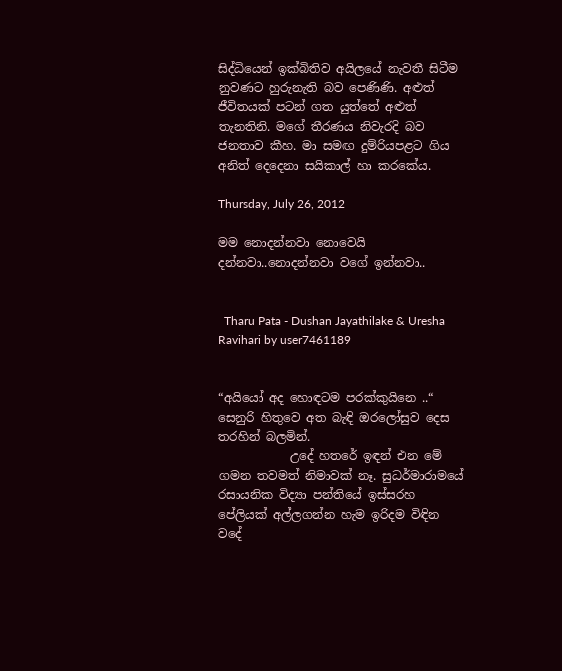සිද්ධියෙන් ඉක්බිතිව අයිලයේ නැවතී සිටීම නුවණට හුරුනැති බව පෙණිණි. අළුත් ජීවිතයක් පටන් ගත යුත්තේ අළුත් තැනතිනි. මගේ තීරණය නිවැරදි බව ජනතාව කීහ. මා සමඟ දුම්රියපළට ගිය අනිත් දෙදෙනා සයිකාල් හා කරකේය.

Thursday, July 26, 2012

මම නොදන්නවා නොවෙයි දන්නවා..නොදන්නවා වගේ ඉන්නවා..


  Tharu Pata - Dushan Jayathilake & Uresha Ravihari by user7461189


“අයියෝ අද හොඳටම පරක්කුයිනෙ ..“ සෙනුරි හිතුවෙ අත බැඳි ඔරලෝසුව දෙස තරහින් බලමින්.
            උදේ හතරේ ඉඳන් එන මේ ගමන තවමත් නිමාවක් නෑ. සුධර්මාරාමයේ රසායනික විද්‍යා පන්තියේ ඉස්සරහ පේලියක් අල්ලගන්න හැම ඉරිදම විඳින වදේ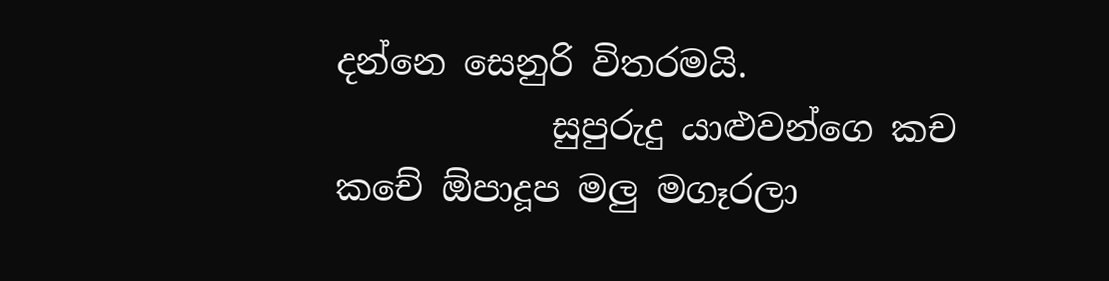දන්නෙ සෙනුරි විතරමයි.
            සුපුරුදු යාළුවන්ගෙ කච කචේ ඕපාදූප මලු මගෑරලා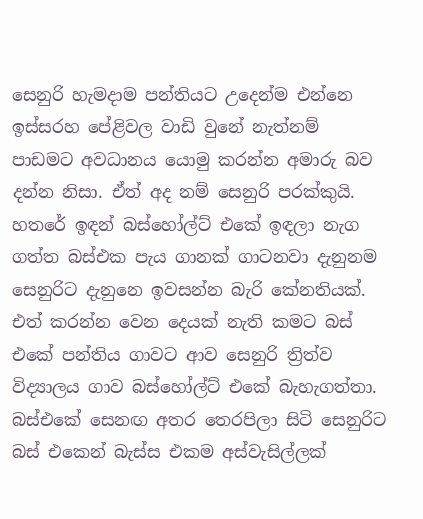සෙනුරි හැමදාම පන්තියට උදෙන්ම එන්නෙ ඉස්සරහ පේළිවල වාඩි වුනේ නැත්නම් පාඩමට අවධානය යොමු කරන්න අමාරු බව දන්න නිසා. ඒත් අද නම් සෙනුරි පරක්කුයි. හතරේ ඉඳන් බස්හෝල්ට් එකේ ඉඳලා නැග ගත්ත බස්එක පැය ගානක් ගාටනවා දැනුනම සෙනුරිට දැනුනෙ ඉවසන්න බැරි කේනතියක්. එත් කරන්න වෙන දෙයක් නැති කමට බස් එකේ පන්තිය ගාවට ආව සෙනුරි ත්‍රිත්ව විද්‍යාලය ගාව බස්හෝල්ට් එකේ බැහැගත්තා. බස්එකේ සෙනඟ අතර තෙරපිලා සිටි සෙනුරිට බස් එකෙන් බැස්ස එකම අස්වැසිල්ලක්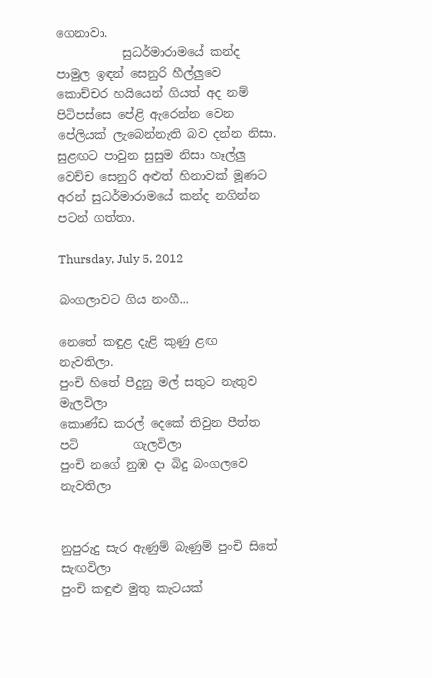ගෙනාවා.
           සුධර්මාරාමයේ කන්ද පාමුල ඉඳන් සෙනුරි හීල්ලුවෙ කොච්චර හයියෙන් ගියත් අද නම් පිටිපස්සෙ පේළි ඇරෙන්න වෙන පේලියක් ලැබෙන්නැති බව දන්න නිසා. සුළඟට පාවුන සුසුම නිසා හෑල්ලු වෙච්ච සෙනුරි අළුත් හිනාවක් මූණට අරන් සුධර්මාරාමයේ කන්ද නගින්න පටන් ගත්තා.

Thursday, July 5, 2012

බංගලාවට ගිය නංගී...

නෙතේ කඳුළ දැළි කුණු ළඟ                        නැවතිලා.
පුංචි හිතේ පීදුනු මල් සතුට නැතුව                 මැලවිලා
කොණ්ඩ කරල් දෙකේ තිවුන පීත්ත පටි         ගැලවිලා
පුංචි නගේ නුඹ දා බිදු බංගලවෙ                    නැවතිලා


නුපුරුදු සැර ඇණුම් බැණුම් පුංචි සිතේ          සැඟවිලා
පුංචි කඳුළු මුතු කැටයක්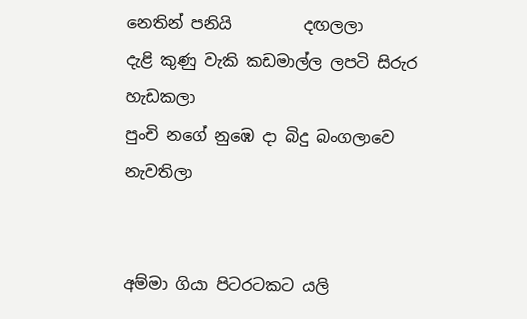නෙතින් පනියි         දඟලලා
දැළි කුණු වැකි කඩමාල්ල ලපටි සිරුර          හැඩකලා
පුංචි නගේ නුඹෙ දා බිදු බංගලාවෙ               නැවතිලා


අම්මා ගියා පිටරටකට යලි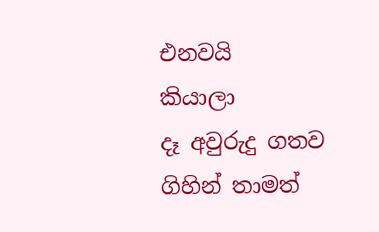එනවයි              කියාලා
දෑ අවුරුදු ගතව ගිහින් තාමත්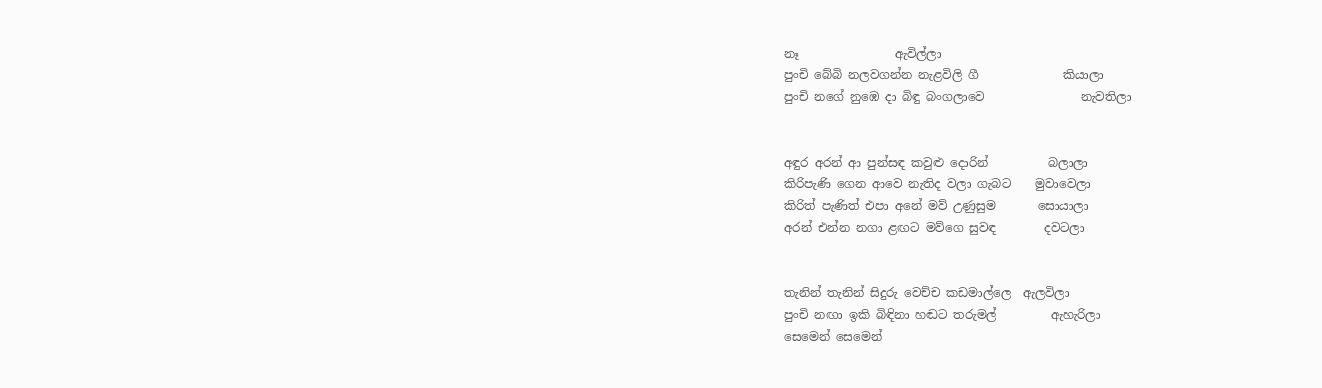නෑ                ඇවිල්ලා
පුංචි බේබි නලවගන්න නැළවිලි ගී              කියාලා
පුංචි නගේ නුඹෙ දා බිඳු බංගලාවෙ                නැවතිලා


අඳුර අරන් ආ පුන්සඳ කවුළු දොරින්          බලාලා
කිරිපැණි ගෙන ආවෙ නැතිද වලා ගැබට    මුවාවෙලා
කිරිත් පැණිත් එපා අනේ මව් උණුසුම       සොයාලා
අරන් එන්න නගා ළඟට මව්ගෙ සුවඳ        දවටලා


තැනින් තැනින් සිදුරු වෙච්ච කඩමාල්ලෙ  ඇලවිලා
පුංචි නඟා ඉකි බිඳිනා හඬට තරුමල්         ඇහැරිලා
සෙමෙන් සෙමෙන්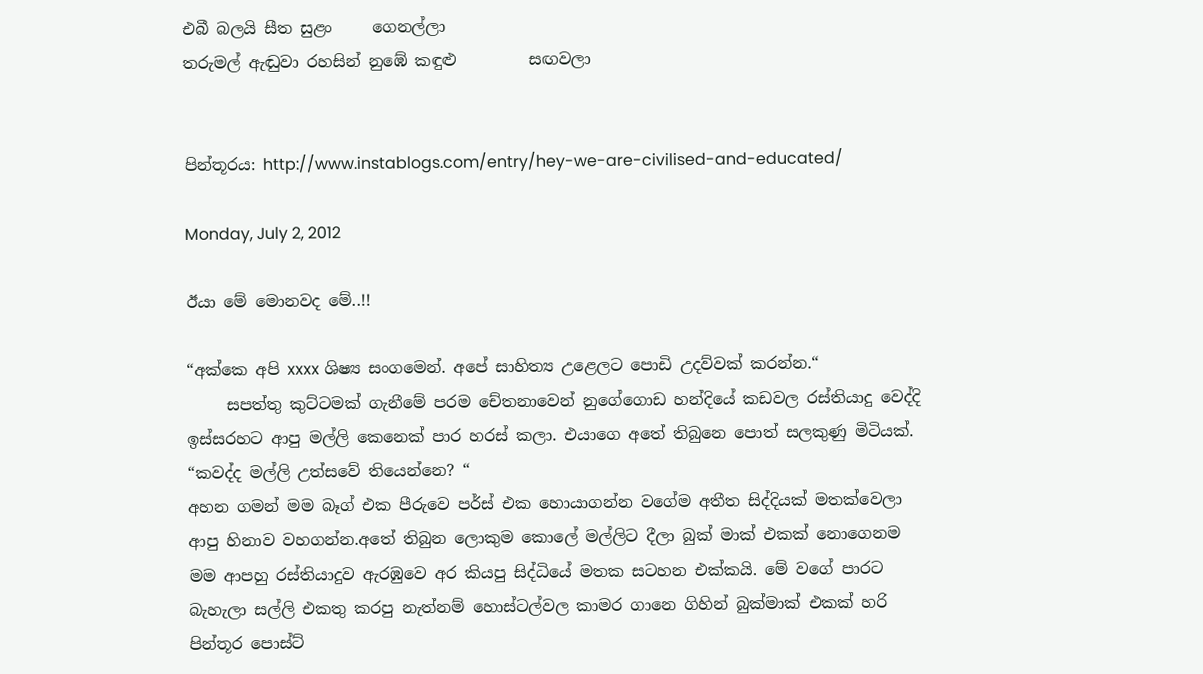එබී බලයි සීත සුළං     ගෙනල්ලා
තරුමල් ඇඬුවා රහසින් නුඹේ කඳුළු         සඟවලා


පින්තූරය: http://www.instablogs.com/entry/hey-we-are-civilised-and-educated/

Monday, July 2, 2012

ඊයා මේ මොනවද මේ..!!

“අක්කෙ අපි xxxx ශිෂ්‍ය සංගමෙන්. අපේ සාහිත්‍ය උළෙලට පොඩි උදව්වක් කරන්න.“
     සපත්තු කුට්ටමක් ගැනීමේ පරම චේතනාවෙන් නුගේගොඩ හන්දියේ කඩවල රස්තියාදු වෙද්දි ඉස්සරහට ආපු මල්ලි කෙනෙක් පාර හරස් කලා. එයාගෙ අතේ තිබුනෙ පොත් සලකුණු මිටියක්.
“කවද්ද මල්ලි උත්සවේ තියෙන්නෙ? “
අහන ගමන් මම බෑග් එක පීරුවෙ පර්ස් එක හොයාගන්න වගේම අතීත සිද්දියක් මතක්වෙලා ආපු හිනාව වහගන්න.අතේ තිබුන ලොකුම කොලේ මල්ලිට දීලා බුක් මාක් එකක් නොගෙනම මම ආපහු රස්තියාදුව ඇරඹුවෙ අර කියපු සිද්ධියේ මතක සටහන එක්කයි. මේ වගේ පාරට බැහැලා සල්ලි එකතු කරපු නැත්නම් හොස්ටල්වල කාමර ගානෙ ගිහින් බුක්මාක් එකක් හරි පින්තූර පොස්ට්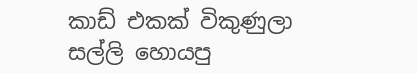කාඩ් එකක් විකුණුලා සල්ලි හොයපු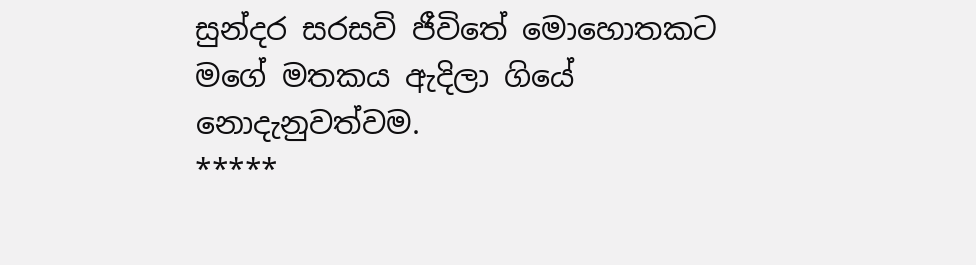සුන්දර සරසවි ජීවිතේ මොහොතකට මගේ මතකය ඇදිලා ගියේ නොදැනුවත්වම.
*****